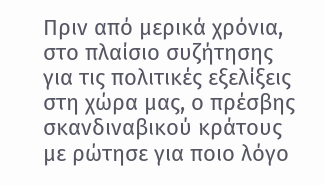Πριν από μερικά χρόνια, στο πλαίσιο συζήτησης για τις πολιτικές εξελίξεις στη χώρα μας, ο πρέσβης σκανδιναβικού κράτους με ρώτησε για ποιο λόγο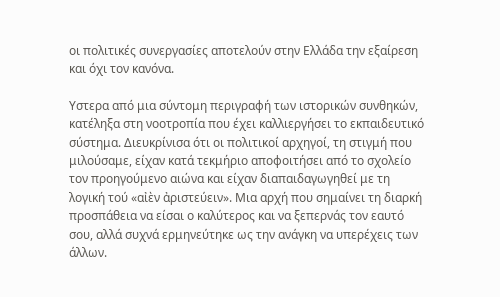οι πολιτικές συνεργασίες αποτελούν στην Ελλάδα την εξαίρεση και όχι τον κανόνα.

Υστερα από μια σύντομη περιγραφή των ιστορικών συνθηκών, κατέληξα στη νοοτροπία που έχει καλλιεργήσει το εκπαιδευτικό σύστημα. Διευκρίνισα ότι οι πολιτικοί αρχηγοί, τη στιγμή που μιλούσαμε, είχαν κατά τεκμήριο αποφοιτήσει από το σχολείο τον προηγούμενο αιώνα και είχαν διαπαιδαγωγηθεί με τη λογική τού «αἰὲν ἀριστεύειν». Μια αρχή που σημαίνει τη διαρκή προσπάθεια να είσαι ο καλύτερος και να ξεπερνάς τον εαυτό σου, αλλά συχνά ερμηνεύτηκε ως την ανάγκη να υπερέχεις των άλλων.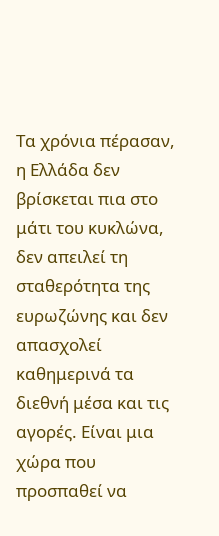Τα χρόνια πέρασαν, η Ελλάδα δεν βρίσκεται πια στο μάτι του κυκλώνα, δεν απειλεί τη σταθερότητα της ευρωζώνης και δεν απασχολεί καθημερινά τα διεθνή μέσα και τις αγορές. Είναι μια χώρα που προσπαθεί να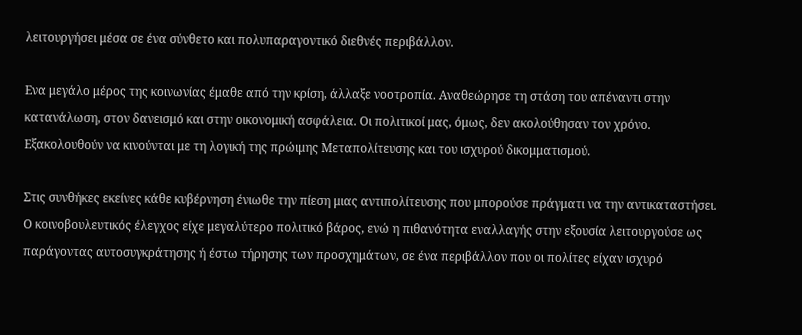λειτουργήσει μέσα σε ένα σύνθετο και πολυπαραγοντικό διεθνές περιβάλλον.

Ενα μεγάλο μέρος της κοινωνίας έμαθε από την κρίση, άλλαξε νοοτροπία. Αναθεώρησε τη στάση του απέναντι στην κατανάλωση, στον δανεισμό και στην οικονομική ασφάλεια. Οι πολιτικοί μας, όμως, δεν ακολούθησαν τον χρόνο. Εξακολουθούν να κινούνται με τη λογική της πρώιμης Μεταπολίτευσης και του ισχυρού δικομματισμού.

Στις συνθήκες εκείνες κάθε κυβέρνηση ένιωθε την πίεση μιας αντιπολίτευσης που μπορούσε πράγματι να την αντικαταστήσει. Ο κοινοβουλευτικός έλεγχος είχε μεγαλύτερο πολιτικό βάρος, ενώ η πιθανότητα εναλλαγής στην εξουσία λειτουργούσε ως παράγοντας αυτοσυγκράτησης ή έστω τήρησης των προσχημάτων, σε ένα περιβάλλον που οι πολίτες είχαν ισχυρό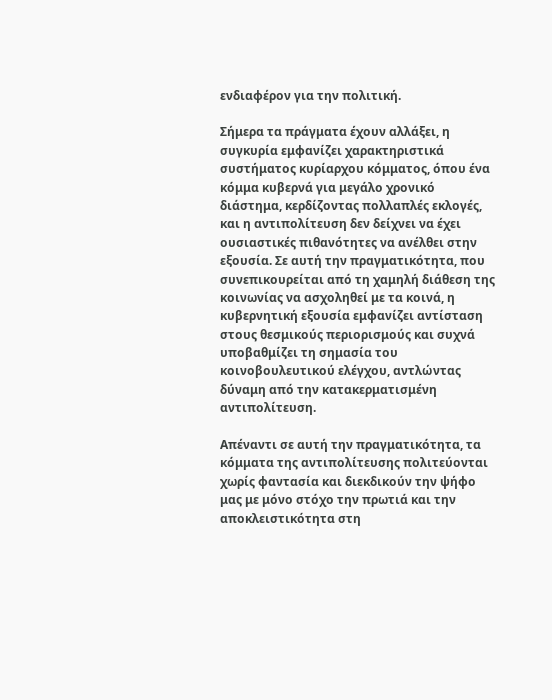ενδιαφέρον για την πολιτική.

Σήμερα τα πράγματα έχουν αλλάξει, η συγκυρία εμφανίζει χαρακτηριστικά συστήματος κυρίαρχου κόμματος, όπου ένα κόμμα κυβερνά για μεγάλο χρονικό διάστημα, κερδίζοντας πολλαπλές εκλογές, και η αντιπολίτευση δεν δείχνει να έχει ουσιαστικές πιθανότητες να ανέλθει στην εξουσία. Σε αυτή την πραγματικότητα, που συνεπικουρείται από τη χαμηλή διάθεση της κοινωνίας να ασχοληθεί με τα κοινά, η κυβερνητική εξουσία εμφανίζει αντίσταση στους θεσμικούς περιορισμούς και συχνά υποβαθμίζει τη σημασία του κοινοβουλευτικού ελέγχου, αντλώντας δύναμη από την κατακερματισμένη αντιπολίτευση.

Απέναντι σε αυτή την πραγματικότητα, τα κόμματα της αντιπολίτευσης πολιτεύονται χωρίς φαντασία και διεκδικούν την ψήφο μας με μόνο στόχο την πρωτιά και την αποκλειστικότητα στη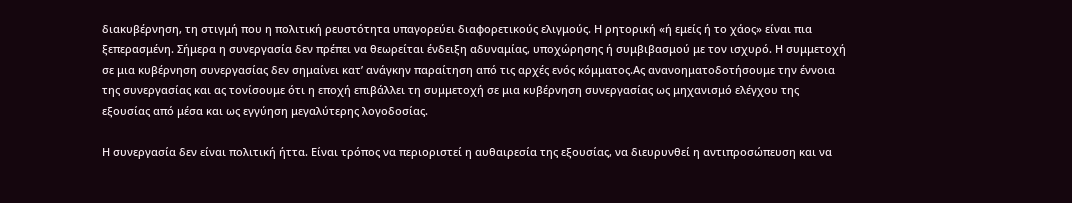διακυβέρνηση, τη στιγμή που η πολιτική ρευστότητα υπαγορεύει διαφορετικούς ελιγμούς. Η ρητορική «ή εμείς ή το χάος» είναι πια ξεπερασμένη. Σήμερα η συνεργασία δεν πρέπει να θεωρείται ένδειξη αδυναμίας, υποχώρησης ή συμβιβασμού με τον ισχυρό. Η συμμετοχή σε μια κυβέρνηση συνεργασίας δεν σημαίνει κατ’ ανάγκην παραίτηση από τις αρχές ενός κόμματος.Ας ανανοηματοδοτήσουμε την έννοια της συνεργασίας και ας τονίσουμε ότι η εποχή επιβάλλει τη συμμετοχή σε μια κυβέρνηση συνεργασίας ως μηχανισμό ελέγχου της εξουσίας από μέσα και ως εγγύηση μεγαλύτερης λογοδοσίας.

Η συνεργασία δεν είναι πολιτική ήττα. Είναι τρόπος να περιοριστεί η αυθαιρεσία της εξουσίας, να διευρυνθεί η αντιπροσώπευση και να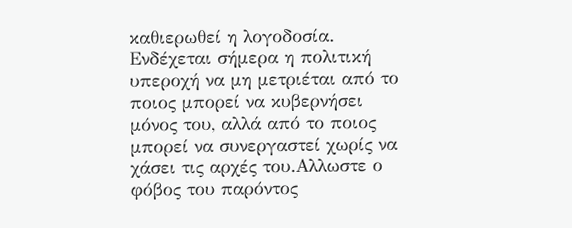καθιερωθεί η λογοδοσία. Ενδέχεται σήμερα η πολιτική υπεροχή να μη μετριέται από το ποιος μπορεί να κυβερνήσει μόνος του, αλλά από το ποιος μπορεί να συνεργαστεί χωρίς να χάσει τις αρχές του.Αλλωστε ο φόβος του παρόντος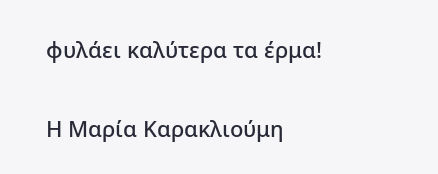φυλάει καλύτερα τα έρμα!

Η Μαρία Καρακλιούμη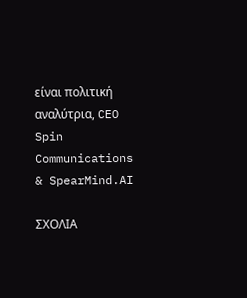είναι πολιτική αναλύτρια, CEO Spin Communications & SpearMind.AI

ΣΧΟΛΙΑ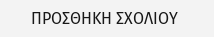ΠΡΟΣΘΗΚΗ ΣΧΟΛΙΟΥ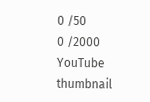0 /50
0 /2000
YouTube thumbnail